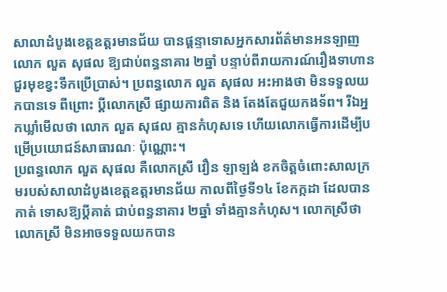សាលាដំបូងខេត្តឧត្ដរមានជ័យ បានផ្ដន្ទាទោសអ្នកសារព័ត៌មានអនឡាញលោក លួត សុផល ឱ្យជាប់ពន្ធនាគារ ២ឆ្នាំ បន្ទាប់ពីរាយការណ៍រឿងទាហានជួរមុខខ្វះទឹកប្រើប្រាស់។ ប្រពន្ធលោក លួត សុផល អះអាងថា មិនទទួលយកបានទេ ពីព្រោះ ប្ដីលោកស្រី ផ្សាយការពិត និង តែងតែជួយកងទ័ព។ រីឯអ្នកឃ្លាំមើលថា លោក លួត សុផល គ្មានកំហុសទេ ហើយលោកធ្វើការដើម្បីបម្រើប្រយោជន៍សាធារណៈ ប៉ុណ្ណោះ។
ប្រពន្ធលោក លួត សុផល គឺលោកស្រី វឿន ឡាឡង់ ខកចិត្តចំពោះសាលក្រមរបស់សាលាដំបូងខេត្តឧត្តរមានជ័យ កាលពីថ្ងៃទី១៤ ខែកក្កដា ដែលបានកាត់ ទោសឱ្យប្ដីគាត់ ជាប់ពន្ធនាគារ ២ឆ្នាំ ទាំងគ្មានកំហុស។ លោកស្រីថា លោកស្រី មិនអាចទទួលយកបាន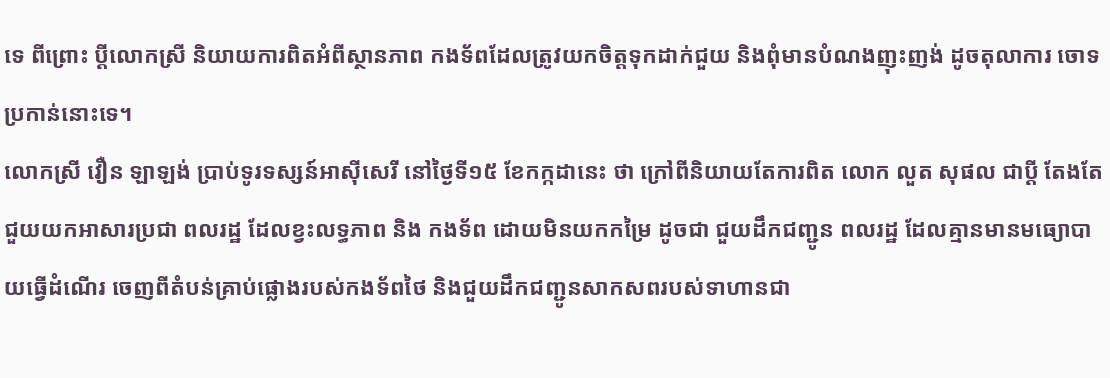ទេ ពីព្រោះ ប្ដីលោកស្រី និយាយការពិតអំពីស្ថានភាព កងទ័ពដែលត្រូវយកចិត្តទុកដាក់ជួយ និងពុំមានបំណងញុះញង់ ដូចតុលាការ ចោទប្រកាន់នោះទេ។
លោកស្រី វឿន ឡាឡង់ ប្រាប់ទូរទស្សន៍អាស៊ីសេរី នៅថ្ងៃទី១៥ ខែកក្កដានេះ ថា ក្រៅពីនិយាយតែការពិត លោក លួត សុផល ជាប្ដី តែងតែជួយយកអាសារប្រជា ពលរដ្ឋ ដែលខ្វះលទ្ធភាព និង កងទ័ព ដោយមិនយកកម្រៃ ដូចជា ជួយដឹកជញ្ជូន ពលរដ្ឋ ដែលគ្មានមានមធ្យោបាយធ្វើដំណើរ ចេញពីតំបន់គ្រាប់ផ្លោងរបស់កងទ័ពថៃ និងជួយដឹកជញ្ជូនសាកសពរបស់ទាហានជា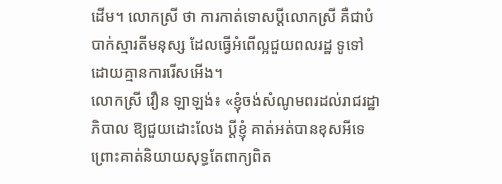ដើម។ លោកស្រី ថា ការកាត់ទោសប្ដីលោកស្រី គឺជាបំបាក់ស្មារតីមនុស្ស ដែលធ្វើអំពើល្អជួយពលរដ្ឋ ទូទៅ ដោយគ្មានការរើសអើង។
លោកស្រី វឿន ឡាឡង់៖ «ខ្ញុំចង់សំណូមពរដល់រាជរដ្ឋាភិបាល ឱ្យជួយដោះលែង ប្ដីខ្ញុំ គាត់អត់បានខុសអីទេ ព្រោះគាត់និយាយសុទ្ធតែពាក្យពិត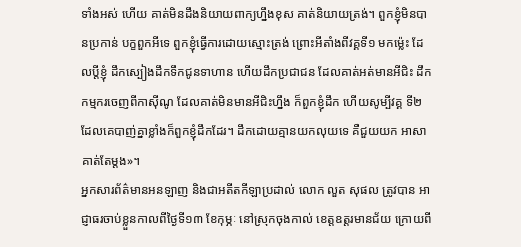ទាំងអស់ ហើយ គាត់មិនដឹងនិយាយពាក្យហ្នឹងខុស គាត់និយាយត្រង់។ ពួកខ្ញុំមិនបានប្រកាន់ បក្ខពួកអីទេ ពួកខ្ញុំធ្វើការដោយស្មោះត្រង់ ព្រោះអីតាំងពីវគ្គទី១ មកម្ល៉េះ ដែលប្ដីខ្ញុំ ដឹកស្បៀងដឹកទឹកជូនទាហាន ហើយដឹកប្រជាជន ដែលគាត់អត់មានអីជិះ ដឹកកម្មករចេញពីកាស៊ីណូ ដែលគាត់មិនមានអីជិះហ្នឹង ក៏ពួកខ្ញុំដឹក ហើយសូម្បីវគ្គ ទី២ ដែលគេបាញ់គ្នាខ្លាំងក៏ពួកខ្ញុំដឹកដែរ។ ដឹកដោយគ្មានយកលុយទេ គឺជួយយក អាសាគាត់តែម្ដង»។
អ្នកសារព័ត៌មានអនឡាញ និងជាអតីតកីឡាប្រដាល់ លោក លួត សុផល ត្រូវបាន អាជ្ញាធរចាប់ខ្លួនកាលពីថ្ងៃទី១៣ ខែកុម្ភៈ នៅស្រុកចុងកាល់ ខេត្តឧត្តរមានជ័យ ក្រោយពី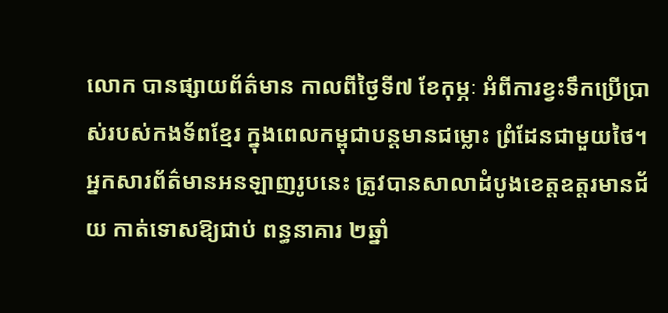លោក បានផ្សាយព័ត៌មាន កាលពីថ្ងៃទី៧ ខែកុម្ភៈ អំពីការខ្វះទឹកប្រើប្រាស់របស់កងទ័ពខ្មែរ ក្នុងពេលកម្ពុជាបន្តមានជម្លោះ ព្រំដែនជាមួយថៃ។ អ្នកសារព័ត៌មានអនឡាញរូបនេះ ត្រូវបានសាលាដំបូងខេត្តឧត្តរមានជ័យ កាត់ទោសឱ្យជាប់ ពន្ធនាគារ ២ឆ្នាំ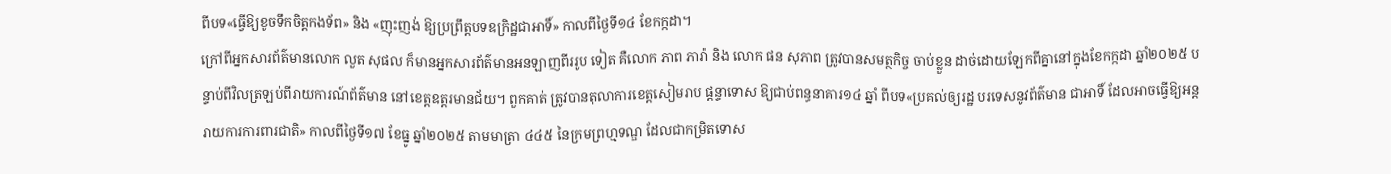ពីបទ«ធ្វើឱ្យខូចទឹកចិត្តកងទ័ព» និង «ញុះញង់ ឱ្យប្រព្រឹត្តបទឧក្រិដ្ឋជាអាទិ៍» កាលពីថ្ងៃទី១៤ ខែកក្កដា។
ក្រៅពីអ្នកសារព័ត៌មានលោក លួត សុផល ក៏មានអ្នកសារព័ត៌មានអនឡាញពីររូប ទៀត គឺលោក ភាព ភារ៉ា និង លោក ផន សុភាព ត្រូវបានសមត្ថកិច្ច ចាប់ខ្លួន ដាច់ដោយឡែកពីគ្នានៅក្នុងខែកក្កដា ឆ្នាំ២០២៥ បន្ទាប់ពីវិលត្រឡប់ពីរាយការណ៍ព័ត៌មាន នៅខេត្តឧត្តរមានជ័យ។ ពួកគាត់ ត្រូវបានតុលាការខេត្តសៀមរាប ផ្ដន្ទាទោស ឱ្យជាប់ពន្ធនាគារ១៤ ឆ្នាំ ពីបទ«ប្រគល់ឲ្យរដ្ឋ បរទេសនូវព័ត៌មាន ជាអាទិ៍ ដែលអាចធ្វើឱ្យអន្តរាយការការពារជាតិ» កាលពីថ្ងៃទី១៧ ខែធ្នូ ឆ្នាំ២០២៥ តាមមាត្រា ៤៤៥ នៃក្រមព្រហ្មទណ្ឌ ដែលជាកម្រិតទោស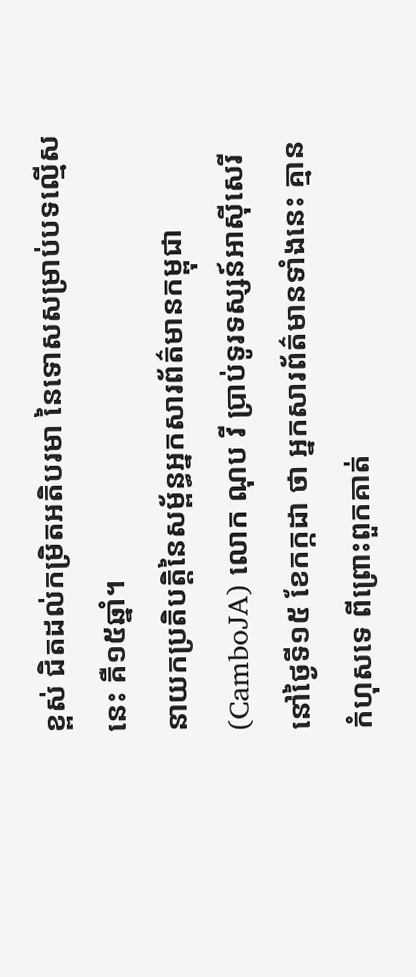ខ្ពស់ ជិតដល់កម្រិតអតិបរមា នៃទោសសម្រាប់បទល្មើសនេះ គឺ១៥ឆ្នាំ។
នាយកប្រតិបត្តិនៃសម្ព័ន្ធអ្នកសារព័ត៌មានកម្ពុជា (CamboJA) លោក ណុប វី ប្រាប់ទូរទស្សន៍អាស៊ីសេរី នៅថ្ងៃទី១៥ ខែកក្កដា ថា អ្នកសារព័ត៌មានទាំងនេះ គ្មានកំហុសទេ ពីព្រោះពួកគាត់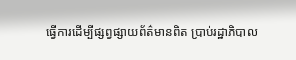ធ្វើការដើម្បីផ្សព្វផ្សាយព័ត៌មានពិត ប្រាប់រដ្ឋាភិបាល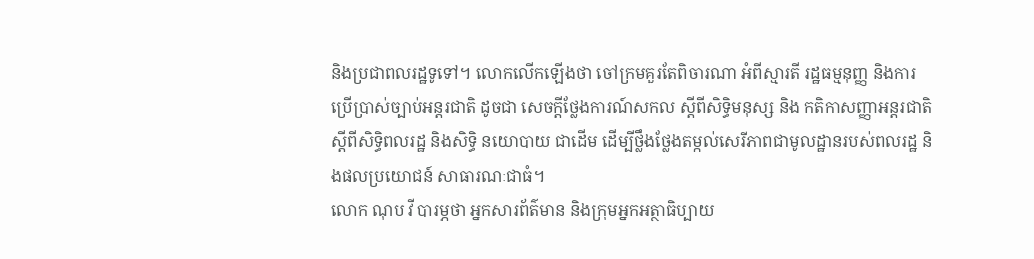និងប្រជាពលរដ្ឋទូទៅ។ លោកលើកឡើងថា ចៅក្រមគួរតែពិចារណា អំពីស្មារតី រដ្ឋធម្មនុញ្ញ និងការប្រើប្រាស់ច្បាប់អន្តរជាតិ ដូចជា សេចក្ដីថ្លែងការណ៍សកល ស្ដីពីសិទ្ធិមនុស្ស និង កតិកាសញ្ញាអន្តរជាតិ ស្ដីពីសិទ្ធិពលរដ្ឋ និងសិទ្ធិ នយោបាយ ជាដើម ដើម្បីថ្លឹងថ្លែងតម្កល់សេរីភាពជាមូលដ្ឋានរបស់ពលរដ្ឋ និងផលប្រយោជន៍ សាធារណៈជាធំ។
លោក ណុប វី បារម្ភថា អ្នកសារព័ត៌មាន និងក្រុមអ្នកអត្ថាធិប្បាយ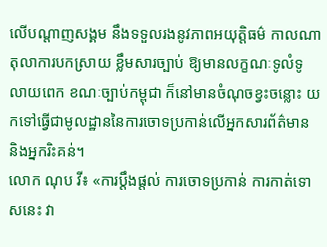លើបណ្ដាញសង្គម នឹងទទួលរងនូវភាពអយុត្តិធម៌ កាលណាតុលាការបកស្រាយ ខ្លឹមសារច្បាប់ ឱ្យមានលក្ខណៈទូលំទូលាយពេក ខណៈច្បាប់កម្ពុជា ក៏នៅមានចំណុចខ្វះចន្លោះ យកទៅធ្វើជាមូលដ្ឋាននៃការចោទប្រកាន់លើអ្នកសារព័ត៌មាន និងអ្នករិះគន់។
លោក ណុប វី៖ «ការប្ដឹងផ្ដល់ ការចោទប្រកាន់ ការកាត់ទោសនេះ វា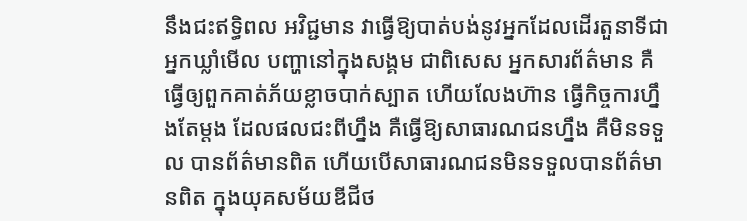នឹងជះឥទ្ធិពល អវិជ្ជមាន វាធ្វើឱ្យបាត់បង់នូវអ្នកដែលដើរតួនាទីជាអ្នកឃ្លាំមើល បញ្ហានៅក្នុងសង្គម ជាពិសេស អ្នកសារព័ត៌មាន គឺធ្វើឲ្យពួកគាត់ភ័យខ្លាចបាក់ស្បាត ហើយលែងហ៊ាន ធ្វើកិច្ចការហ្នឹងតែម្ដង ដែលផលជះពីហ្នឹង គឺធ្វើឱ្យសាធារណជនហ្នឹង គឺមិនទទួល បានព័ត៌មានពិត ហើយបើសាធារណជនមិនទទួលបានព័ត៌មានពិត ក្នុងយុគសម័យឌីជីថ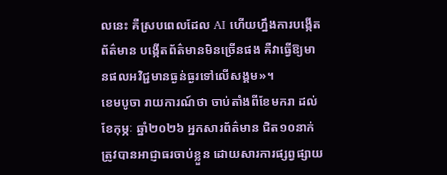លនេះ គឺស្របពេលដែល AI ហើយហ្នឹងការបង្កើតព័ត៌មាន បង្កើតព័ត៌មានមិនច្រើនផង គឺវាធ្វើឱ្យមានផលអវិជ្ជមានធ្ងន់ធ្ងរទៅលើសង្គម»។
ខេមបូចា រាយការណ៍ថា ចាប់តាំងពីខែមករា ដល់ខែកុម្ភៈ ឆ្នាំ២០២៦ អ្នកសារព័ត៌មាន ជិត១០នាក់ ត្រូវបានអាជ្ញាធរចាប់ខ្លួន ដោយសារការផ្សព្វផ្សាយ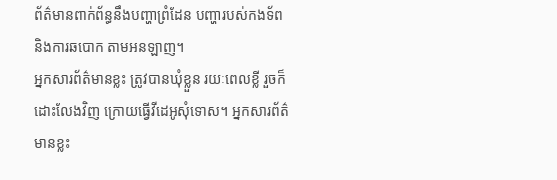ព័ត៌មានពាក់ព័ន្ធនឹងបញ្ហាព្រំដែន បញ្ហារបស់កងទ័ព និងការឆបោក តាមអនឡាញ។
អ្នកសារព័ត៌មានខ្លះ ត្រូវបានឃុំខ្លួន រយៈពេលខ្លី រួចក៏ដោះលែងវិញ ក្រោយធ្វើវីដេអូសុំទោស។ អ្នកសារព័ត៌មានខ្លះ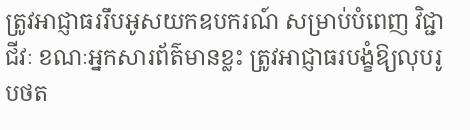ត្រូវអាជ្ញាធររឹបអូសយកឧបករណ៍ សម្រាប់បំពេញ វិជ្ជាជីវៈ ខណៈអ្នកសារព័ត៌មានខ្លះ ត្រូវអាជ្ញាធរបង្ខំឱ្យលុបរូបថត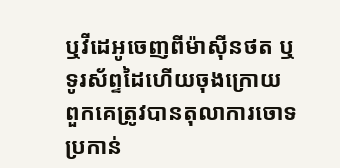ឬវីដេអូចេញពីម៉ាស៊ីនថត ឬទូរស័ព្ទដៃហើយចុងក្រោយ ពួកគេត្រូវបានតុលាការចោទប្រកាន់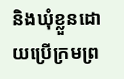និងឃុំខ្លួនដោយប្រើក្រមព្រ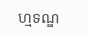ហ្មទណ្ឌ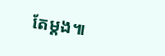តែម្តង៕